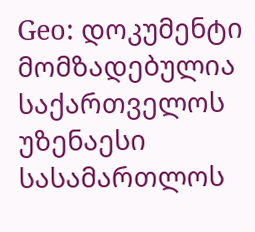Geo: დოკუმენტი მომზადებულია საქართველოს უზენაესი სასამართლოს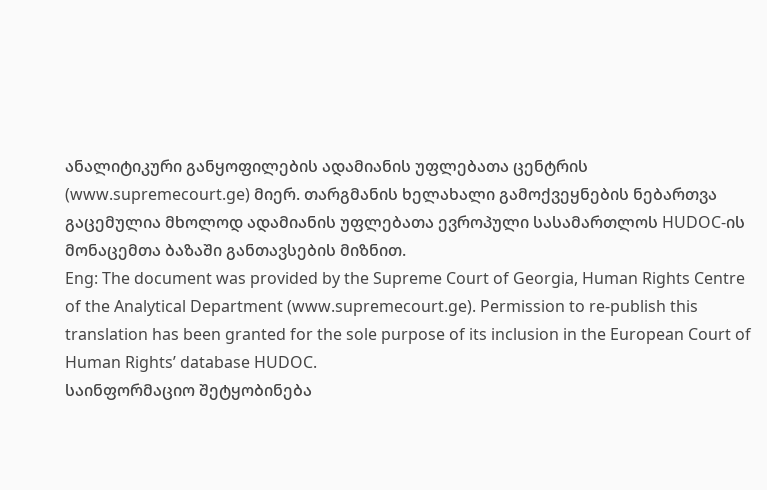ანალიტიკური განყოფილების ადამიანის უფლებათა ცენტრის (www.supremecourt.ge) მიერ. თარგმანის ხელახალი გამოქვეყნების ნებართვა გაცემულია მხოლოდ ადამიანის უფლებათა ევროპული სასამართლოს HUDOC-ის მონაცემთა ბაზაში განთავსების მიზნით.
Eng: The document was provided by the Supreme Court of Georgia, Human Rights Centre of the Analytical Department (www.supremecourt.ge). Permission to re-publish this translation has been granted for the sole purpose of its inclusion in the European Court of Human Rights’ database HUDOC.
საინფორმაციო შეტყობინება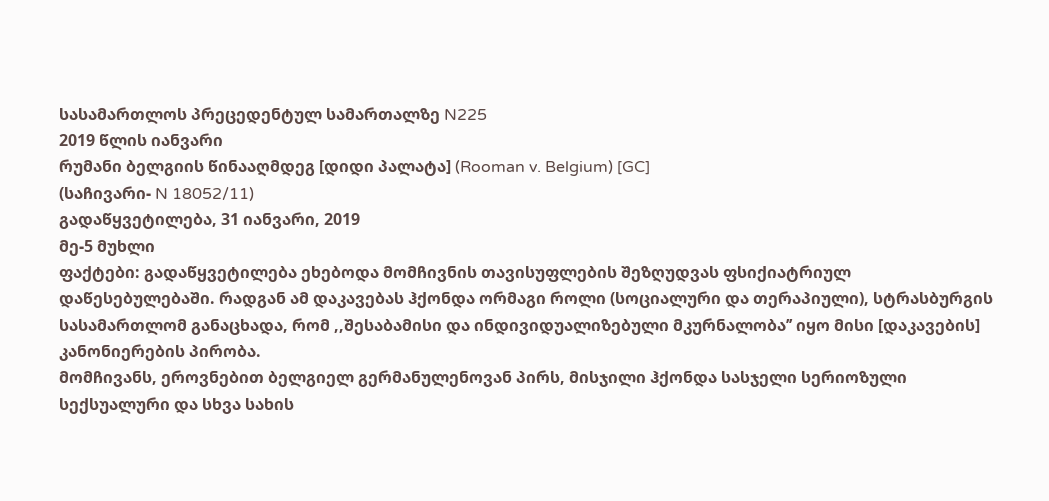სასამართლოს პრეცედენტულ სამართალზე N225
2019 წლის იანვარი
რუმანი ბელგიის წინააღმდეგ [დიდი პალატა] (Rooman v. Belgium) [GC]
(საჩივარი- N 18052/11)
გადაწყვეტილება, 31 იანვარი, 2019
მე-5 მუხლი
ფაქტები: გადაწყვეტილება ეხებოდა მომჩივნის თავისუფლების შეზღუდვას ფსიქიატრიულ დაწესებულებაში. რადგან ამ დაკავებას ჰქონდა ორმაგი როლი (სოციალური და თერაპიული), სტრასბურგის სასამართლომ განაცხადა, რომ ,,შესაბამისი და ინდივიდუალიზებული მკურნალობა’’ იყო მისი [დაკავების] კანონიერების პირობა.
მომჩივანს, ეროვნებით ბელგიელ გერმანულენოვან პირს, მისჯილი ჰქონდა სასჯელი სერიოზული სექსუალური და სხვა სახის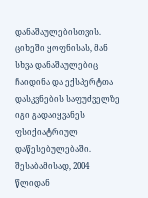დანაშაულებისთვის. ციხეში ყოფნისას, მან სხვა დანაშაულებიც ჩაიდინა და ექსპერტთა დასკვნების საფუძველზე იგი გადაიყვანეს ფსიქიატრიულ დაწესებულებაში. შესაბამისად, 2004 წლიდან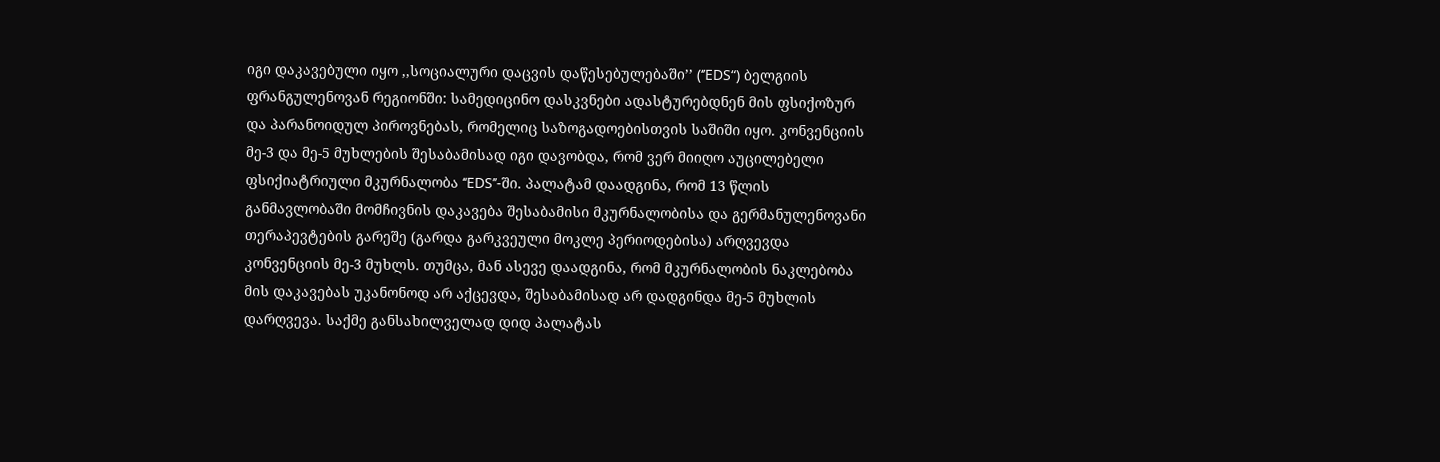იგი დაკავებული იყო ,,სოციალური დაცვის დაწესებულებაში’’ (‘’EDS“) ბელგიის ფრანგულენოვან რეგიონში: სამედიცინო დასკვნები ადასტურებდნენ მის ფსიქოზურ და პარანოიდულ პიროვნებას, რომელიც საზოგადოებისთვის საშიში იყო. კონვენციის მე-3 და მე-5 მუხლების შესაბამისად იგი დავობდა, რომ ვერ მიიღო აუცილებელი ფსიქიატრიული მკურნალობა ‘‘EDS’’-ში. პალატამ დაადგინა, რომ 13 წლის განმავლობაში მომჩივნის დაკავება შესაბამისი მკურნალობისა და გერმანულენოვანი თერაპევტების გარეშე (გარდა გარკვეული მოკლე პერიოდებისა) არღვევდა კონვენციის მე-3 მუხლს. თუმცა, მან ასევე დაადგინა, რომ მკურნალობის ნაკლებობა მის დაკავებას უკანონოდ არ აქცევდა, შესაბამისად არ დადგინდა მე-5 მუხლის დარღვევა. საქმე განსახილველად დიდ პალატას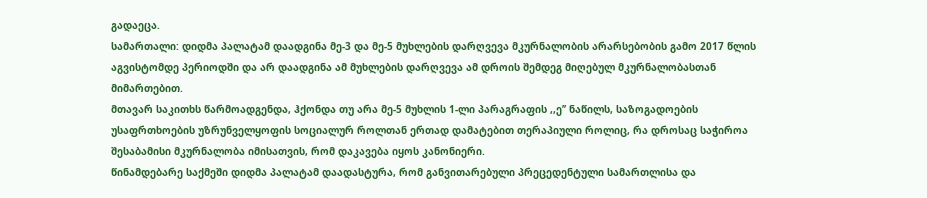გადაეცა.
სამართალი: დიდმა პალატამ დაადგინა მე-3 და მე-5 მუხლების დარღვევა მკურნალობის არარსებობის გამო 2017 წლის აგვისტომდე პერიოდში და არ დაადგინა ამ მუხლების დარღვევა ამ დროის შემდეგ მიღებულ მკურნალობასთან მიმართებით.
მთავარ საკითხს წარმოადგენდა, ჰქონდა თუ არა მე-5 მუხლის 1-ლი პარაგრაფის ,,ე’’ ნაწილს, საზოგადოების უსაფრთხოების უზრუნველყოფის სოციალურ როლთან ერთად დამატებით თერაპიული როლიც, რა დროსაც საჭიროა შესაბამისი მკურნალობა იმისათვის, რომ დაკავება იყოს კანონიერი.
წინამდებარე საქმეში დიდმა პალატამ დაადასტურა, რომ განვითარებული პრეცედენტული სამართლისა და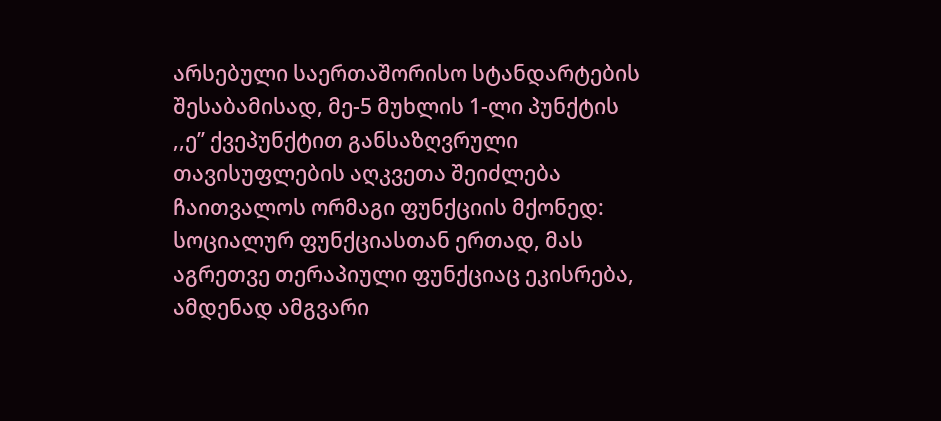არსებული საერთაშორისო სტანდარტების შესაბამისად, მე-5 მუხლის 1-ლი პუნქტის ,,ე’’ ქვეპუნქტით განსაზღვრული თავისუფლების აღკვეთა შეიძლება ჩაითვალოს ორმაგი ფუნქციის მქონედ: სოციალურ ფუნქციასთან ერთად, მას აგრეთვე თერაპიული ფუნქციაც ეკისრება, ამდენად ამგვარი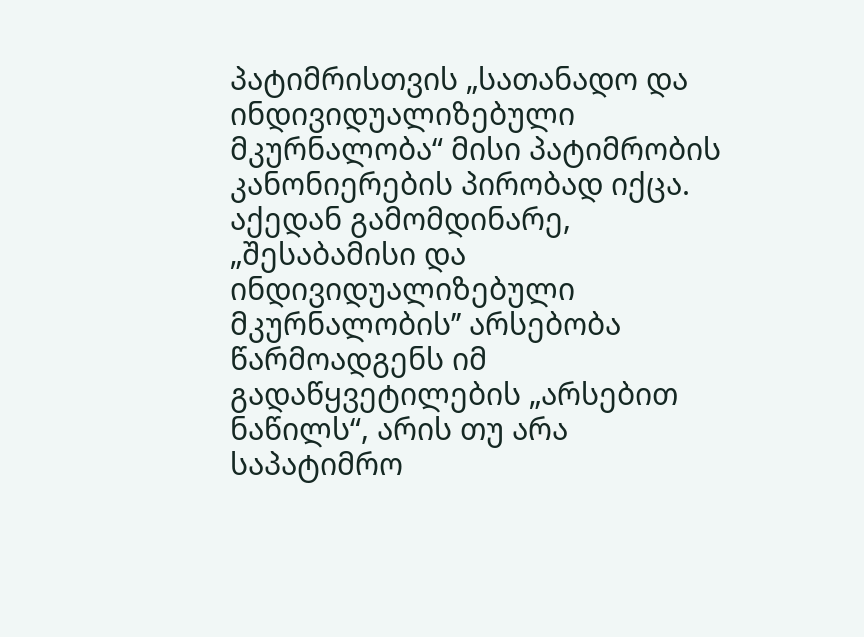პატიმრისთვის „სათანადო და ინდივიდუალიზებული მკურნალობა“ მისი პატიმრობის კანონიერების პირობად იქცა. აქედან გამომდინარე, „შესაბამისი და ინდივიდუალიზებული მკურნალობის’’ არსებობა წარმოადგენს იმ გადაწყვეტილების „არსებით ნაწილს“, არის თუ არა საპატიმრო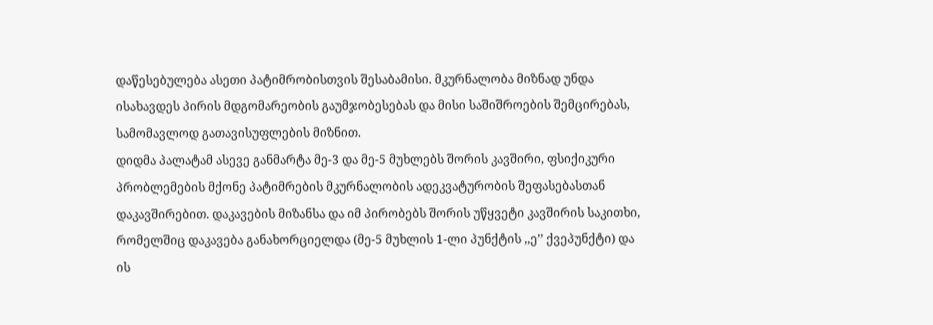დაწესებულება ასეთი პატიმრობისთვის შესაბამისი. მკურნალობა მიზნად უნდა ისახავდეს პირის მდგომარეობის გაუმჯობესებას და მისი საშიშროების შემცირებას, სამომავლოდ გათავისუფლების მიზნით.
დიდმა პალატამ ასევე განმარტა მე-3 და მე-5 მუხლებს შორის კავშირი, ფსიქიკური პრობლემების მქონე პატიმრების მკურნალობის ადეკვატურობის შეფასებასთან დაკავშირებით. დაკავების მიზანსა და იმ პირობებს შორის უწყვეტი კავშირის საკითხი, რომელშიც დაკავება განახორციელდა (მე-5 მუხლის 1-ლი პუნქტის ,,ე’’ ქვეპუნქტი) და ის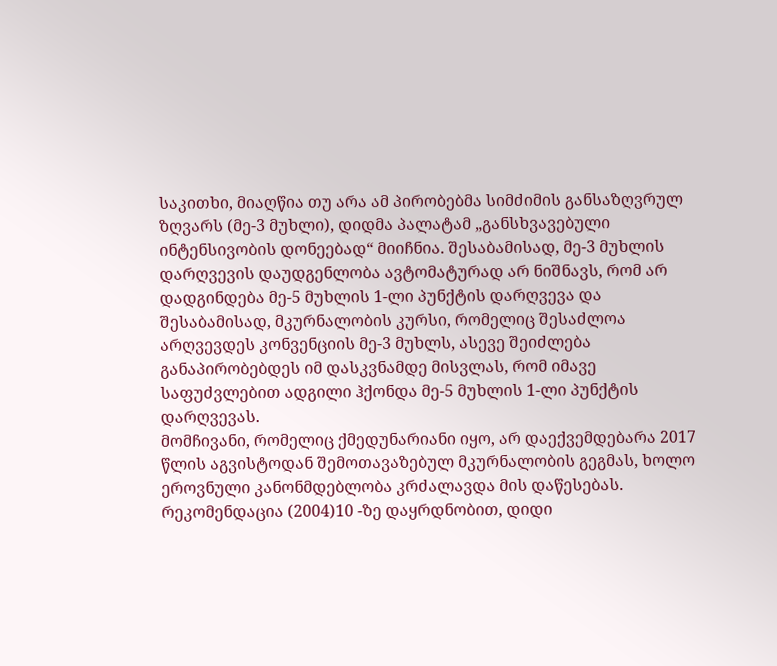საკითხი, მიაღწია თუ არა ამ პირობებმა სიმძიმის განსაზღვრულ ზღვარს (მე-3 მუხლი), დიდმა პალატამ „განსხვავებული ინტენსივობის დონეებად“ მიიჩნია. შესაბამისად, მე-3 მუხლის დარღვევის დაუდგენლობა ავტომატურად არ ნიშნავს, რომ არ დადგინდება მე-5 მუხლის 1-ლი პუნქტის დარღვევა და შესაბამისად, მკურნალობის კურსი, რომელიც შესაძლოა არღვევდეს კონვენციის მე-3 მუხლს, ასევე შეიძლება განაპირობებდეს იმ დასკვნამდე მისვლას, რომ იმავე საფუძვლებით ადგილი ჰქონდა მე-5 მუხლის 1-ლი პუნქტის დარღვევას.
მომჩივანი, რომელიც ქმედუნარიანი იყო, არ დაექვემდებარა 2017 წლის აგვისტოდან შემოთავაზებულ მკურნალობის გეგმას, ხოლო ეროვნული კანონმდებლობა კრძალავდა მის დაწესებას. რეკომენდაცია (2004)10 -ზე დაყრდნობით, დიდი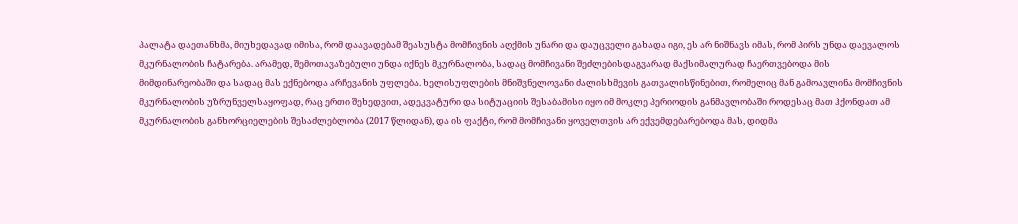პალატა დაეთანხმა, მიუხედავად იმისა, რომ დაავადებამ შეასუსტა მომჩივნის აღქმის უნარი და დაუცველი გახადა იგი, ეს არ ნიშნავს იმას, რომ პირს უნდა დაევალოს მკურნალობის ჩატარება. არამედ, შემოთავაზებული უნდა იქნეს მკურნალობა, სადაც მომჩივანი შეძლებისდაგვარად მაქსიმალურად ჩაერთვებოდა მის მიმდინარეობაში და სადაც მას ექნებოდა არჩევანის უფლება. ხელისუფლების მნიშვნელოვანი ძალისხმევის გათვალისწინებით, რომელიც მან გამოავლინა მომჩივნის მკურნალობის უზრუნველსაყოფად, რაც ერთი შეხედვით, ადეკვატური და სიტუაციის შესაბამისი იყო იმ მოკლე პერიოდის განმავლობაში როდესაც მათ ჰქონდათ ამ მკურნალობის განხორციელების შესაძლებლობა (2017 წლიდან), და ის ფაქტი, რომ მომჩივანი ყოველთვის არ ექვემდებარებოდა მას, დიდმა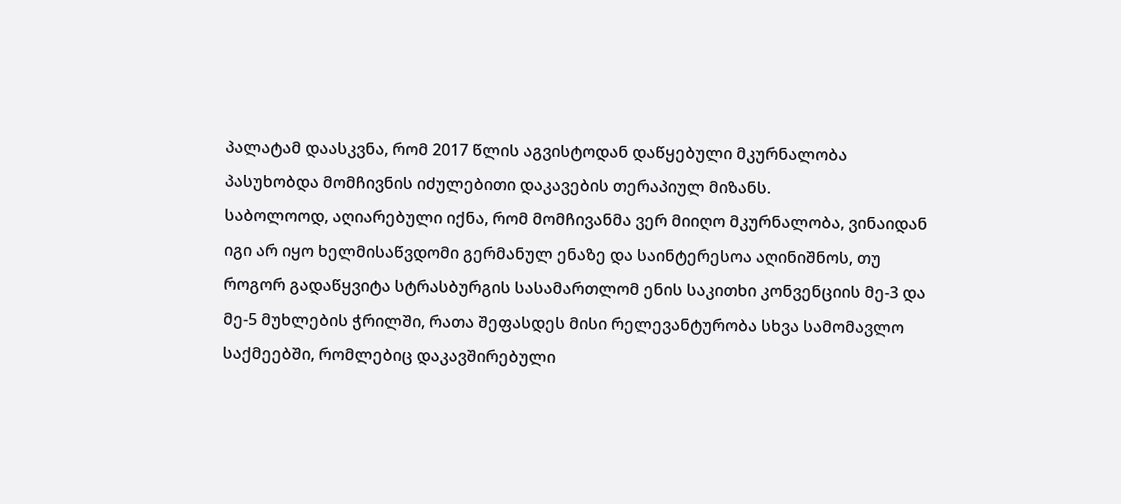პალატამ დაასკვნა, რომ 2017 წლის აგვისტოდან დაწყებული მკურნალობა პასუხობდა მომჩივნის იძულებითი დაკავების თერაპიულ მიზანს.
საბოლოოდ, აღიარებული იქნა, რომ მომჩივანმა ვერ მიიღო მკურნალობა, ვინაიდან იგი არ იყო ხელმისაწვდომი გერმანულ ენაზე და საინტერესოა აღინიშნოს, თუ როგორ გადაწყვიტა სტრასბურგის სასამართლომ ენის საკითხი კონვენციის მე-3 და მე-5 მუხლების ჭრილში, რათა შეფასდეს მისი რელევანტურობა სხვა სამომავლო საქმეებში, რომლებიც დაკავშირებული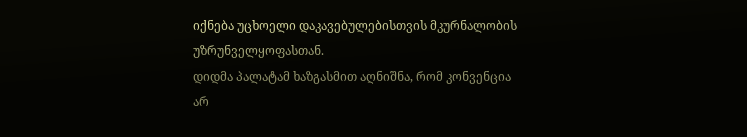იქნება უცხოელი დაკავებულებისთვის მკურნალობის უზრუნველყოფასთან.
დიდმა პალატამ ხაზგასმით აღნიშნა, რომ კონვენცია არ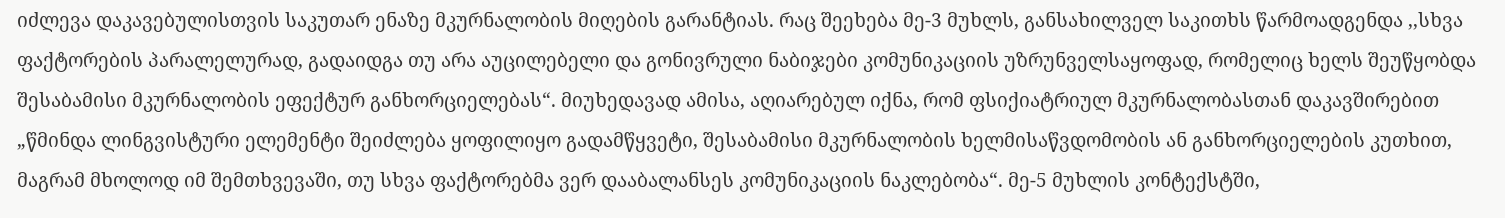იძლევა დაკავებულისთვის საკუთარ ენაზე მკურნალობის მიღების გარანტიას. რაც შეეხება მე-3 მუხლს, განსახილველ საკითხს წარმოადგენდა ,,სხვა ფაქტორების პარალელურად, გადაიდგა თუ არა აუცილებელი და გონივრული ნაბიჯები კომუნიკაციის უზრუნველსაყოფად, რომელიც ხელს შეუწყობდა შესაბამისი მკურნალობის ეფექტურ განხორციელებას“. მიუხედავად ამისა, აღიარებულ იქნა, რომ ფსიქიატრიულ მკურნალობასთან დაკავშირებით „წმინდა ლინგვისტური ელემენტი შეიძლება ყოფილიყო გადამწყვეტი, შესაბამისი მკურნალობის ხელმისაწვდომობის ან განხორციელების კუთხით, მაგრამ მხოლოდ იმ შემთხვევაში, თუ სხვა ფაქტორებმა ვერ დააბალანსეს კომუნიკაციის ნაკლებობა“. მე-5 მუხლის კონტექსტში,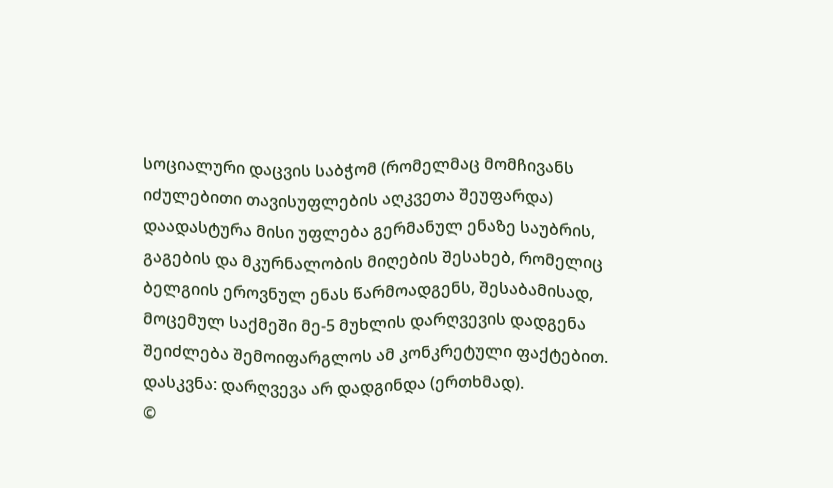სოციალური დაცვის საბჭომ (რომელმაც მომჩივანს იძულებითი თავისუფლების აღკვეთა შეუფარდა) დაადასტურა მისი უფლება გერმანულ ენაზე საუბრის, გაგების და მკურნალობის მიღების შესახებ, რომელიც ბელგიის ეროვნულ ენას წარმოადგენს, შესაბამისად, მოცემულ საქმეში მე-5 მუხლის დარღვევის დადგენა შეიძლება შემოიფარგლოს ამ კონკრეტული ფაქტებით.
დასკვნა: დარღვევა არ დადგინდა (ერთხმად).
©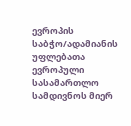ევროპის საბჭო/ადამიანის უფლებათა ევროპული სასამართლო სამდივნოს მიერ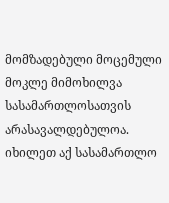მომზადებული მოცემული მოკლე მიმოხილვა სასამართლოსათვის არასავალდებულოა.
იხილეთ აქ სასამართლო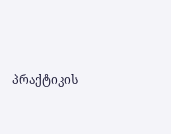პრაქტიკის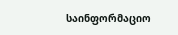საინფორმაციო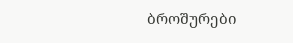ბროშურები